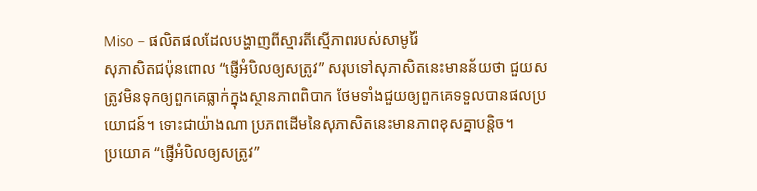Miso – ផលិតផលដែលបង្ហាញពីស្មារតីស្មើភាពរបស់សាមូរ៉ៃ
សុភាសិតជប៉ុនពោល “ផ្ញើអំបិលឲ្យសត្រូវ” សរុបទៅសុភាសិតនេះមានន័យថា ជួយសត្រូវមិនទុកឲ្យពួកគេធ្លាក់ក្នុងស្ថានភាពពិបាក ថែមទាំងជួយឲ្យពួកគេទទួលបានផលប្រយោជន៍។ ទោះជាយ៉ាងណា ប្រភពដើមនៃសុភាសិតនេះមានភាពខុសគ្នាបន្តិច។
ប្រយោគ “ផ្ញើអំបិលឲ្យសត្រូវ”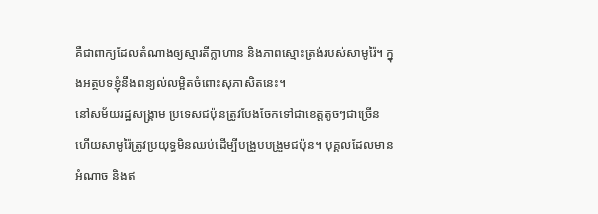គឺជាពាក្យដែលតំណាងឲ្យស្មារតីក្លាហាន និងភាពស្មោះត្រង់របស់សាមូរ៉ៃ។ ក្នុងអត្ថបទខ្ញុំនឹងពន្យល់លម្អិតចំពោះសុភាសិតនេះ។
នៅសម័យរដ្ឋសង្រ្គាម ប្រទេសជប៉ុនត្រូវបែងចែកទៅជាខេត្តតូចៗជាច្រើន ហើយសាមូរ៉ៃត្រូវប្រយុទ្ធមិនឈប់ដើម្បីបង្រួបបង្រួមជប៉ុន។ បុគ្គលដែលមានអំណាច និងឥ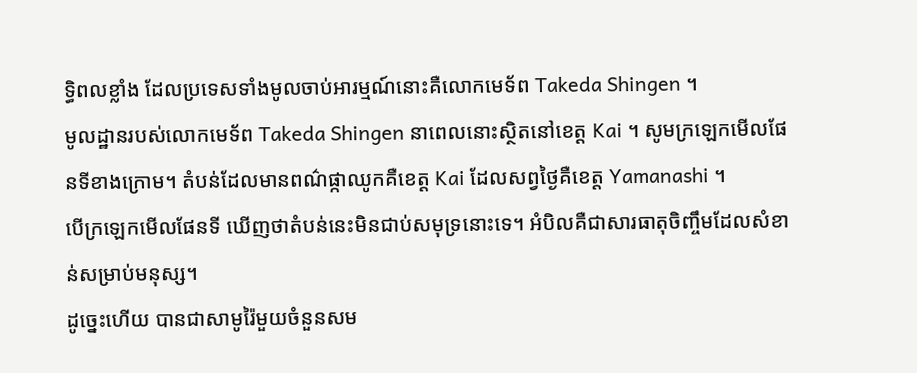ទ្ធិពលខ្លាំង ដែលប្រទេសទាំងមូលចាប់អារម្មណ៍នោះគឺលោកមេទ័ព Takeda Shingen ។
មូលដ្ឋានរបស់លោកមេទ័ព Takeda Shingen នាពេលនោះស្ថិតនៅខេត្ត Kai ។ សូមក្រឡេកមើលផែនទីខាងក្រោម។ តំបន់ដែលមានពណ៌ផ្កាឈូកគឺខេត្ត Kai ដែលសព្វថ្ងៃគឺខេត្ត Yamanashi ។
បើក្រឡេកមើលផែនទី ឃើញថាតំបន់នេះមិនជាប់សមុទ្រនោះទេ។ អំបិលគឺជាសារធាតុចិញ្ចឹមដែលសំខាន់សម្រាប់មនុស្ស។
ដូច្នេះហើយ បានជាសាមូរ៉ៃមួយចំនួនសម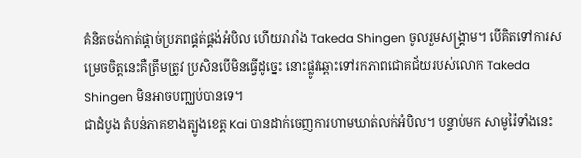គំនិតចង់កាត់ផ្តាច់ប្រភពផ្គត់ផ្គង់អំបិល ហើយរារាំង Takeda Shingen ចូលរួមសង្គ្រាម។ បើគិតទៅការសម្រេចចិត្តនេះគឺត្រឹមត្រូវ ប្រសិនបើមិនធ្វើដូច្នេះ នោះផ្លូវឆ្ពោះទៅរកភាពជោគជ័យរបស់លោក Takeda Shingen មិនអាចបញ្ឈប់បានទេ។
ជាដំបូង តំបន់ភាគខាងត្បូងខេត្ត Kai បានដាក់ចេញការហាមឃាត់លក់អំបិល។ បន្ទាប់មក សាមូរ៉ៃទាំងនេះ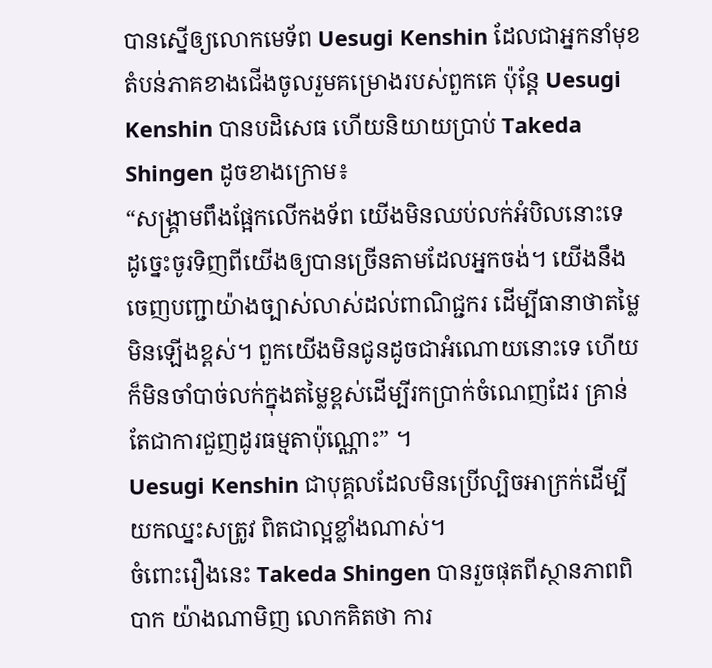បានស្នើឲ្យលោកមេទ័ព Uesugi Kenshin ដែលជាអ្នកនាំមុខតំបន់ភាគខាងជើងចូលរួមគម្រោងរបស់ពួកគេ ប៉ុន្តែ Uesugi Kenshin បានបដិសេធ ហើយនិយាយប្រាប់ Takeda Shingen ដូចខាងក្រោម៖
“សង្គ្រាមពឹងផ្អែកលើកងទ័ព យើងមិនឈប់លក់អំបិលនោះទេ ដូច្នេះចូរទិញពីយើងឲ្យបានច្រើនតាមដែលអ្នកចង់។ យើងនឹងចេញបញ្ជាយ៉ាងច្បាស់លាស់ដល់ពាណិជ្ជករ ដើម្បីធានាថាតម្លៃមិនឡើងខ្ពស់។ ពួកយើងមិនជូនដូចជាអំណោយនោះទេ ហើយក៏មិនចាំបាច់លក់ក្នុងតម្លៃខ្ពស់ដើម្បីរកប្រាក់ចំណេញដែរ គ្រាន់តែជាការជួញដូរធម្មតាប៉ុណ្ណោះ” ។
Uesugi Kenshin ជាបុគ្គលដែលមិនប្រើល្បិចអាក្រក់ដើម្បីយកឈ្នះសត្រូវ ពិតជាល្អខ្លាំងណាស់។
ចំពោះរឿងនេះ Takeda Shingen បានរួចផុតពីស្ថានភាពពិបាក យ៉ាងណាមិញ លោកគិតថា ការ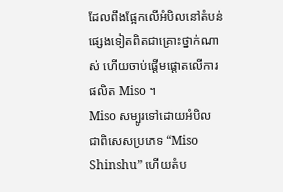ដែលពឹងផ្អែកលើអំបិលនៅតំបន់ផ្សេងទៀតពិតជាគ្រោះថ្នាក់ណាស់ ហើយចាប់ផ្តើមផ្តោតលើការផលិត Miso ។
Miso សម្បូរទៅដោយអំបិល ជាពិសេសប្រភេទ “Miso Shinshu” ហើយតំប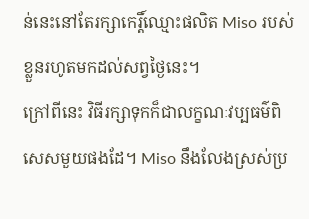ន់នេះនៅតែរក្សាកេរ្តិ៍ឈ្មោះផលិត Miso របស់ខ្លួនរហូតមកដល់សព្វថ្ងៃនេះ។
ក្រៅពីនេះ វិធីរក្សាទុកក៏ជាលក្ខណៈវប្បធម៌ពិសេសមួយផងដែ។ Miso នឹងលែងស្រស់ប្រ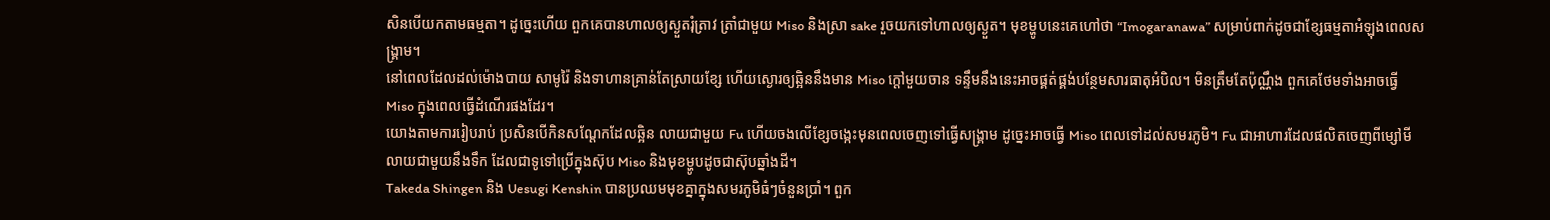សិនបើយកតាមធម្មតា។ ដូច្នេះហើយ ពួកគេបានហាលឲ្យស្ងួតរុំត្រាវ ត្រាំជាមួយ Miso និងស្រា sake រួចយកទៅហាលឲ្យស្ងួត។ មុខម្ហូបនេះគេហៅថា “Imogaranawa” សម្រាប់ពាក់ដូចជាខ្សែធម្មតាអំឡុងពេលសង្គ្រាម។
នៅពេលដែលដល់ម៉ោងបាយ សាមូរ៉ៃ និងទាហានគ្រាន់តែស្រាយខ្សែ ហើយស្ងោរឲ្យឆ្អិននឹងមាន Miso ក្តៅមួយចាន ទន្ទឹមនឹងនេះអាចផ្គត់ផ្គង់បន្ថែមសារធាតុអំបិល។ មិនត្រឹមតែប៉ុណ្ណឹង ពួកគេថែមទាំងអាចធ្វើ Miso ក្នុងពេលធ្វើដំណើរផងដែរ។
យោងតាមការរៀបរាប់ ប្រសិនបើកិនសណ្តែកដែលឆ្អិន លាយជាមួយ Fu ហើយចងលើខ្សែចង្កេះមុនពេលចេញទៅធ្វើសង្គ្រាម ដូច្នេះអាចធ្វើ Miso ពេលទៅដល់សមរភូមិ។ Fu ជាអាហារដែលផលិតចេញពីម្សៅមីលាយជាមួយនឹងទឹក ដែលជាទូទៅប្រើក្នុងស៊ុប Miso និងមុខម្ហូបដូចជាស៊ុបឆ្នាំងដី។
Takeda Shingen និង Uesugi Kenshin បានប្រឈមមុខគ្នាក្នុងសមរភូមិធំៗចំនួនប្រាំ។ ពួក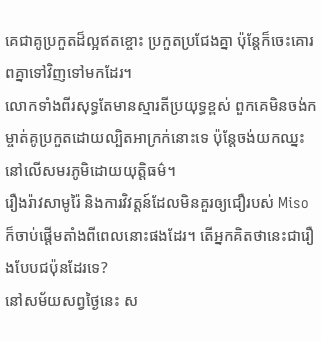គេជាគូប្រកួតដ៏ល្អឥតខ្ចោះ ប្រកួតប្រជែងគ្នា ប៉ុន្តែក៏ចេះគោរពគ្នាទៅវិញទៅមកដែរ។
លោកទាំងពីរសុទ្ធតែមានស្មារតីប្រយុទ្ធខ្ពស់ ពួកគេមិនចង់កម្ចាត់គូប្រកួតដោយល្បិតអាក្រក់នោះទេ ប៉ុន្តែចង់យកឈ្នះនៅលើសមរភូមិដោយយុត្តិធម៌។
រឿងរ៉ាវសាមូរ៉ៃ និងការវិវត្តន៍ដែលមិនគួរឲ្យជឿរបស់ Miso ក៏ចាប់ផ្តើមតាំងពីពេលនោះផងដែរ។ តើអ្នកគិតថានេះជារឿងបែបជប៉ុនដែរទេ?
នៅសម័យសព្វថ្ងៃនេះ ស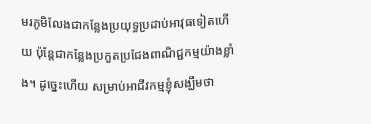មរភូមិលែងជាកន្លែងប្រយុទ្ធប្រដាប់អាវុធទៀតហើយ ប៉ុន្តែជាកន្លែងប្រកួតប្រជែងពាណិជ្ជកម្មយ៉ាងខ្លាំង។ ដូច្នេះហើយ សម្រាប់អាជីវកម្មខ្ញុំសង្ឃឹមថា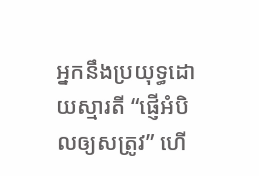អ្នកនឹងប្រយុទ្ធដោយស្មារតី “ផ្ញើអំបិលឲ្យសត្រូវ” ហើ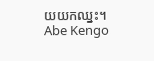យយកឈ្នះ។
Abe Kengo